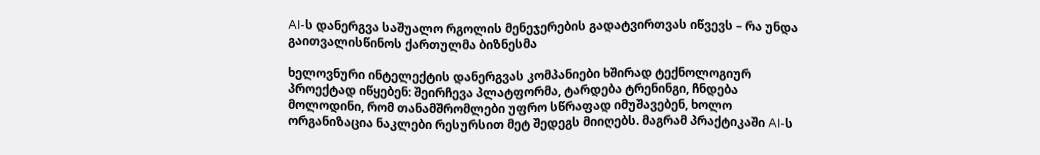AI-ს დანერგვა საშუალო რგოლის მენეჯერების გადატვირთვას იწვევს – რა უნდა გაითვალისწინოს ქართულმა ბიზნესმა

ხელოვნური ინტელექტის დანერგვას კომპანიები ხშირად ტექნოლოგიურ პროექტად იწყებენ: შეირჩევა პლატფორმა, ტარდება ტრენინგი, ჩნდება მოლოდინი, რომ თანამშრომლები უფრო სწრაფად იმუშავებენ, ხოლო ორგანიზაცია ნაკლები რესურსით მეტ შედეგს მიიღებს. მაგრამ პრაქტიკაში AI-ს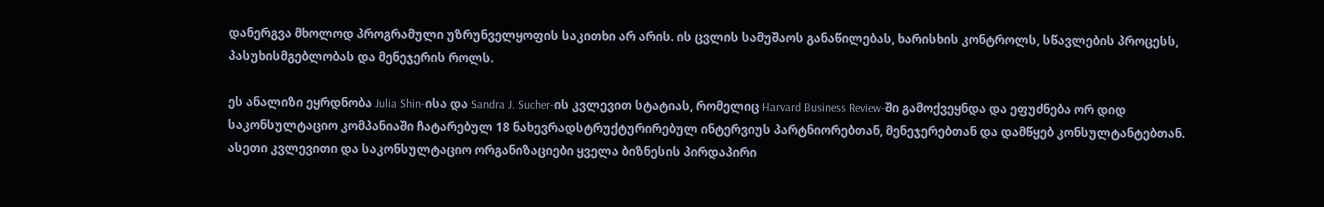დანერგვა მხოლოდ პროგრამული უზრუნველყოფის საკითხი არ არის. ის ცვლის სამუშაოს განაწილებას, ხარისხის კონტროლს, სწავლების პროცესს, პასუხისმგებლობას და მენეჯერის როლს.

ეს ანალიზი ეყრდნობა Julia Shin-ისა და Sandra J. Sucher-ის კვლევით სტატიას, რომელიც Harvard Business Review-ში გამოქვეყნდა და ეფუძნება ორ დიდ საკონსულტაციო კომპანიაში ჩატარებულ 18 ნახევრადსტრუქტურირებულ ინტერვიუს პარტნიორებთან, მენეჯერებთან და დამწყებ კონსულტანტებთან. ასეთი კვლევითი და საკონსულტაციო ორგანიზაციები ყველა ბიზნესის პირდაპირი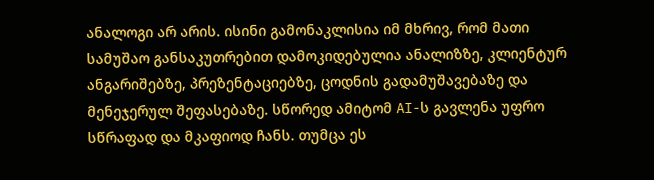ანალოგი არ არის. ისინი გამონაკლისია იმ მხრივ, რომ მათი სამუშაო განსაკუთრებით დამოკიდებულია ანალიზზე, კლიენტურ ანგარიშებზე, პრეზენტაციებზე, ცოდნის გადამუშავებაზე და მენეჯერულ შეფასებაზე. სწორედ ამიტომ AI-ს გავლენა უფრო სწრაფად და მკაფიოდ ჩანს. თუმცა ეს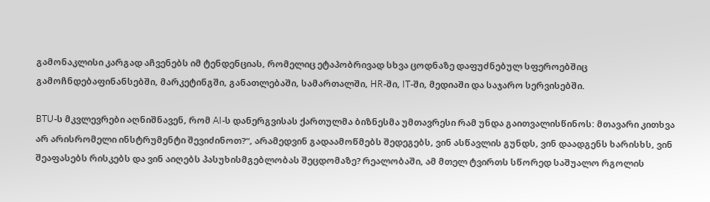გამონაკლისი კარგად აჩვენებს იმ ტენდენციას, რომელიც ეტაპობრივად სხვა ცოდნაზე დაფუძნებულ სფეროებშიც გამოჩნდებაფინანსებში, მარკეტინგში, განათლებაში, სამართალში, HR-ში, IT-ში, მედიაში და საჯარო სერვისებში.

BTU-ს მკვლევრები აღნიშნავენ, რომ AI-ს დანერგვისას ქართულმა ბიზნესმა უმთავრესი რამ უნდა გაითვალისწინოს: მთავარი კითხვა არ არისრომელი ინსტრუმენტი შევიძინოთ?“, არამედვინ გადაამოწმებს შედეგებს, ვინ ასწავლის გუნდს, ვინ დაადგენს ხარისხს, ვინ შეაფასებს რისკებს და ვინ აიღებს პასუხისმგებლობას შეცდომაზე? რეალობაში, ამ მთელ ტვირთს სწორედ საშუალო რგოლის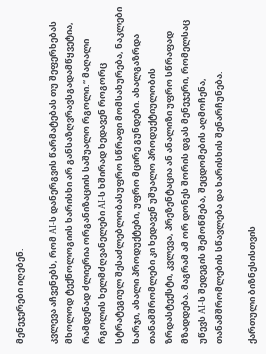მენეჯერები იღებენ.

კვლევა აჩვენებს, რომ AI-ს დანერგვის წარმატებას თუ შეფერხებას მხოლოდ ტექნოლოგიის ხარისხი არ განსაზღვრავსგადამწყვეტია, რამდენად ძლიერია ორგანიზაციის საშუალო რგოლი.“ მაღალი რგოლის ხელმძღვანელები AI-ს ხშირად ხედავენ როგორც სტრატეგიულ შესაძლებლობასუფრო სწრაფი მომსახურება, ნაკლები ხარჯი, ახალი პროდუქტები, უფრო მცირე გუნდები. ახალგაზრდა თანამშრომლები კი ხედავენ უშუალო პროდუქტიულობის ზრდასტექსტი, კვლევა, პრეზენტაცია ან ანალიზი უფრო სწრაფად მზადდება. მაგრამ ამ ორ დონეს შორის დგას მენეჯერი, რომელსაც უწევს AI-ს შედეგის შემოწმება, შეცდომების აღმოჩენა, თანამშრომლების სწავლება და ხარისხის შენარჩუნება.

ქართული ბიზნესისთვის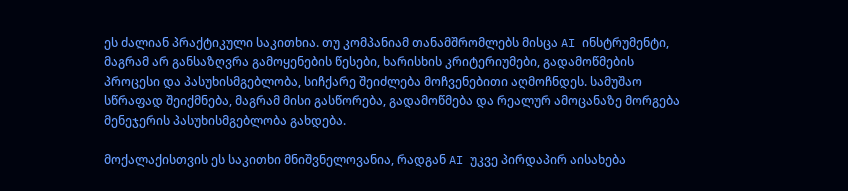ეს ძალიან პრაქტიკული საკითხია. თუ კომპანიამ თანამშრომლებს მისცა AI ინსტრუმენტი, მაგრამ არ განსაზღვრა გამოყენების წესები, ხარისხის კრიტერიუმები, გადამოწმების პროცესი და პასუხისმგებლობა, სიჩქარე შეიძლება მოჩვენებითი აღმოჩნდეს. სამუშაო სწრაფად შეიქმნება, მაგრამ მისი გასწორება, გადამოწმება და რეალურ ამოცანაზე მორგება მენეჯერის პასუხისმგებლობა გახდება.

მოქალაქისთვის ეს საკითხი მნიშვნელოვანია, რადგან AI უკვე პირდაპირ აისახება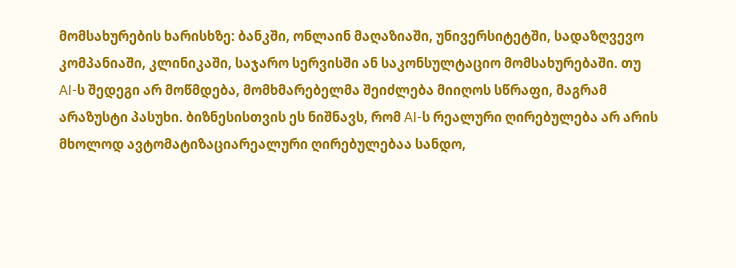მომსახურების ხარისხზე: ბანკში, ონლაინ მაღაზიაში, უნივერსიტეტში, სადაზღვევო კომპანიაში, კლინიკაში, საჯარო სერვისში ან საკონსულტაციო მომსახურებაში. თუ AI-ს შედეგი არ მოწმდება, მომხმარებელმა შეიძლება მიიღოს სწრაფი, მაგრამ არაზუსტი პასუხი. ბიზნესისთვის ეს ნიშნავს, რომ AI-ს რეალური ღირებულება არ არის მხოლოდ ავტომატიზაციარეალური ღირებულებაა სანდო,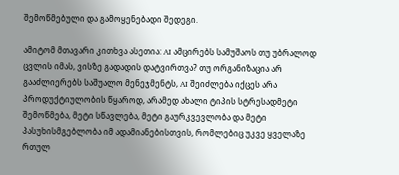შემოწმებული და გამოყენებადი შედეგი.

ამიტომ მთავარი კითხვა ასეთია: AI ამცირებს სამუშაოს თუ უბრალოდ ცვლის იმას, ვისზე გადადის დატვირთვა? თუ ორგანიზაცია არ გააძლიერებს საშუალო მენეჯმენტს, AI შეიძლება იქცეს არა პროდუქტიულობის წყაროდ, არამედ ახალი ტიპის სტრესადმეტი შემოწმება, მეტი სწავლება, მეტი გაურკვევლობა და მეტი პასუხისმგებლობა იმ ადამიანებისთვის, რომლებიც უკვე ყველაზე რთულ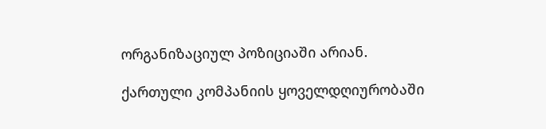ორგანიზაციულ პოზიციაში არიან.

ქართული კომპანიის ყოველდღიურობაში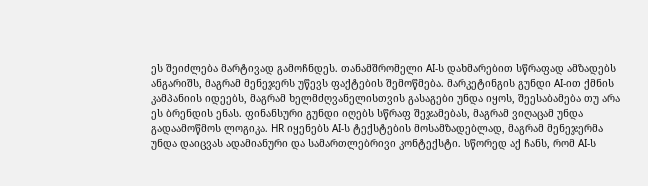ეს შეიძლება მარტივად გამოჩნდეს. თანამშრომელი AI-ს დახმარებით სწრაფად ამზადებს ანგარიშს, მაგრამ მენეჯერს უწევს ფაქტების შემოწმება. მარკეტინგის გუნდი AI-ით ქმნის კამპანიის იდეებს, მაგრამ ხელმძღვანელისთვის გასაგები უნდა იყოს, შეესაბამება თუ არა ეს ბრენდის ენას. ფინანსური გუნდი იღებს სწრაფ შეჯამებას, მაგრამ ვიღაცამ უნდა გადაამოწმოს ლოგიკა. HR იყენებს AI-ს ტექსტების მოსამზადებლად, მაგრამ მენეჯერმა უნდა დაიცვას ადამიანური და სამართლებრივი კონტექსტი. სწორედ აქ ჩანს, რომ AI-ს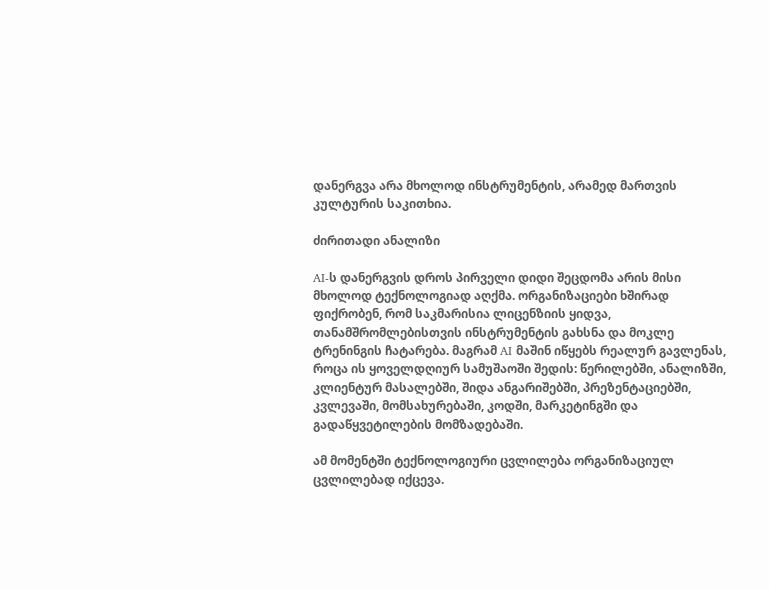დანერგვა არა მხოლოდ ინსტრუმენტის, არამედ მართვის კულტურის საკითხია.

ძირითადი ანალიზი

AI-ს დანერგვის დროს პირველი დიდი შეცდომა არის მისი მხოლოდ ტექნოლოგიად აღქმა. ორგანიზაციები ხშირად ფიქრობენ, რომ საკმარისია ლიცენზიის ყიდვა, თანამშრომლებისთვის ინსტრუმენტის გახსნა და მოკლე ტრენინგის ჩატარება. მაგრამ AI მაშინ იწყებს რეალურ გავლენას, როცა ის ყოველდღიურ სამუშაოში შედის: წერილებში, ანალიზში, კლიენტურ მასალებში, შიდა ანგარიშებში, პრეზენტაციებში, კვლევაში, მომსახურებაში, კოდში, მარკეტინგში და გადაწყვეტილების მომზადებაში.

ამ მომენტში ტექნოლოგიური ცვლილება ორგანიზაციულ ცვლილებად იქცევა.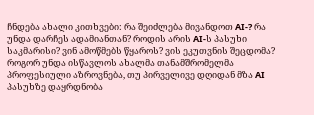ჩნდება ახალი კითხვები: რა შეიძლება მივანდოთ AI-? რა უნდა დარჩეს ადამიანთან? როდის არის AI-ს პასუხი საკმარისი? ვინ ამოწმებს წყაროს? ვის ეკუთვნის შეცდომა? როგორ უნდა ისწავლოს ახალმა თანამშრომელმა პროფესიული აზროვნება, თუ პირველივე დღიდან მზა AI პასუხზე დაყრდნობა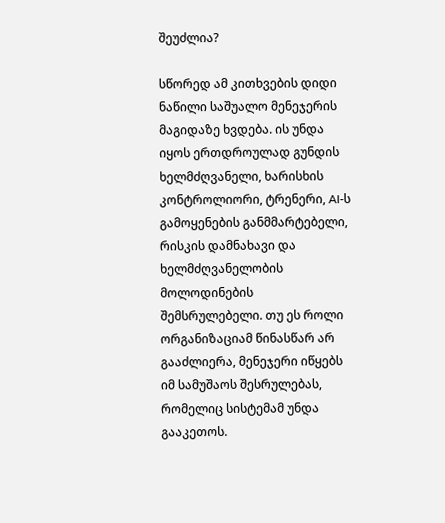შეუძლია?

სწორედ ამ კითხვების დიდი ნაწილი საშუალო მენეჯერის მაგიდაზე ხვდება. ის უნდა იყოს ერთდროულად გუნდის ხელმძღვანელი, ხარისხის კონტროლიორი, ტრენერი, AI-ს გამოყენების განმმარტებელი, რისკის დამნახავი და ხელმძღვანელობის მოლოდინების შემსრულებელი. თუ ეს როლი ორგანიზაციამ წინასწარ არ გააძლიერა, მენეჯერი იწყებს იმ სამუშაოს შესრულებას, რომელიც სისტემამ უნდა გააკეთოს.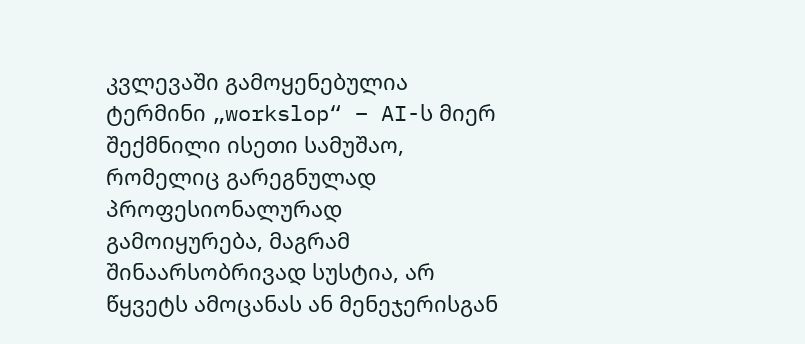კვლევაში გამოყენებულია ტერმინი „workslop“ – AI-ს მიერ შექმნილი ისეთი სამუშაო, რომელიც გარეგნულად პროფესიონალურად გამოიყურება, მაგრამ შინაარსობრივად სუსტია, არ წყვეტს ამოცანას ან მენეჯერისგან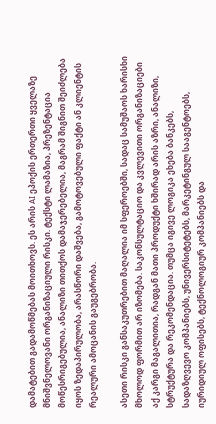დამატებით გადამოწმებას მოითხოვს. ეს არის AI ეპოქის ერთერთი ყველაზე მნიშვნელოვანი ორგანიზაციული რისკი. ტექსტი ლამაზია, პრეზენტაცია მოწესრიგებულია, ანალიზი თითქოს დამაჯერებელია, მაგრამ შიგნით შეიძლება იყოს ზედაპირულობა, არასწორი დაშვება, გამოტოვებული ფაქტი ან კლიენტის რეალური ამოცანის გაუგებრობა.

ასეთი რისკი განსაკუთრებით მაღალია იმ სფეროებში, სადაც სამუშაოს ხარისხი მხოლოდ ფორმით არ იზომება. საკონსულტაციო და კვლევითი ორგანიზაციები აქ კარგი მაგალითია, რადგან მათი პროდუქტი ხშირად არის აზრი, ანალიზი, სტრუქტურა და რეკომენდაცია. თუმცა იგივე ლოგიკა ეხება ბანკებს, სადაზღვევო კომპანიებს, უნივერსიტეტებს, მარკეტინგულ სააგენტოებს, იურიდიულ ოფისებს, ტექნოლოგიურ კომპანიებს და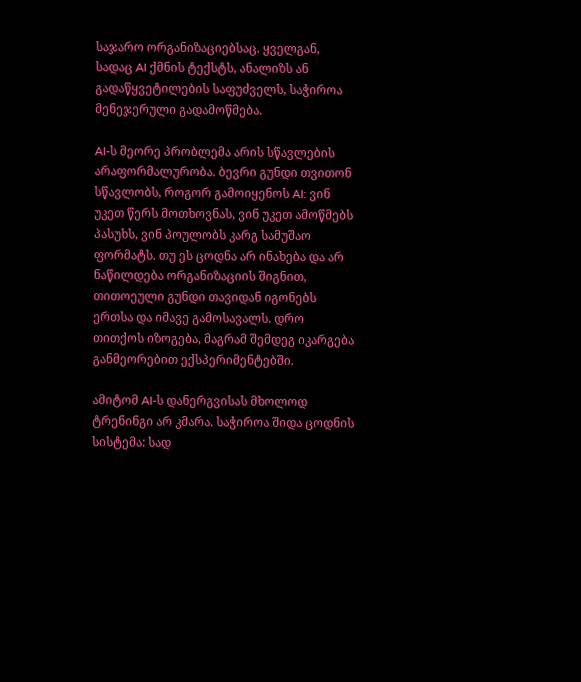საჯარო ორგანიზაციებსაც. ყველგან, სადაც AI ქმნის ტექსტს, ანალიზს ან გადაწყვეტილების საფუძველს, საჭიროა მენეჯერული გადამოწმება.

AI-ს მეორე პრობლემა არის სწავლების არაფორმალურობა. ბევრი გუნდი თვითონ სწავლობს, როგორ გამოიყენოს AI: ვინ უკეთ წერს მოთხოვნას, ვინ უკეთ ამოწმებს პასუხს, ვინ პოულობს კარგ სამუშაო ფორმატს. თუ ეს ცოდნა არ ინახება და არ ნაწილდება ორგანიზაციის შიგნით, თითოეული გუნდი თავიდან იგონებს ერთსა და იმავე გამოსავალს. დრო თითქოს იზოგება, მაგრამ შემდეგ იკარგება განმეორებით ექსპერიმენტებში.

ამიტომ AI-ს დანერგვისას მხოლოდ ტრენინგი არ კმარა. საჭიროა შიდა ცოდნის სისტემა: სად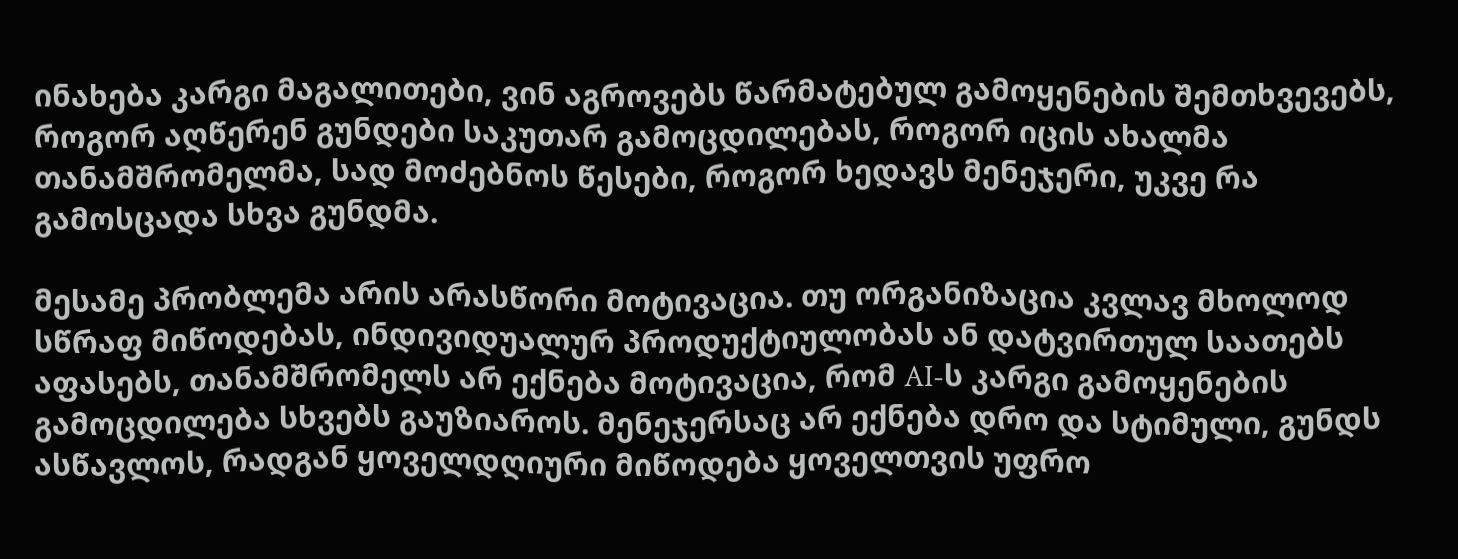ინახება კარგი მაგალითები, ვინ აგროვებს წარმატებულ გამოყენების შემთხვევებს, როგორ აღწერენ გუნდები საკუთარ გამოცდილებას, როგორ იცის ახალმა თანამშრომელმა, სად მოძებნოს წესები, როგორ ხედავს მენეჯერი, უკვე რა გამოსცადა სხვა გუნდმა.

მესამე პრობლემა არის არასწორი მოტივაცია. თუ ორგანიზაცია კვლავ მხოლოდ სწრაფ მიწოდებას, ინდივიდუალურ პროდუქტიულობას ან დატვირთულ საათებს აფასებს, თანამშრომელს არ ექნება მოტივაცია, რომ AI-ს კარგი გამოყენების გამოცდილება სხვებს გაუზიაროს. მენეჯერსაც არ ექნება დრო და სტიმული, გუნდს ასწავლოს, რადგან ყოველდღიური მიწოდება ყოველთვის უფრო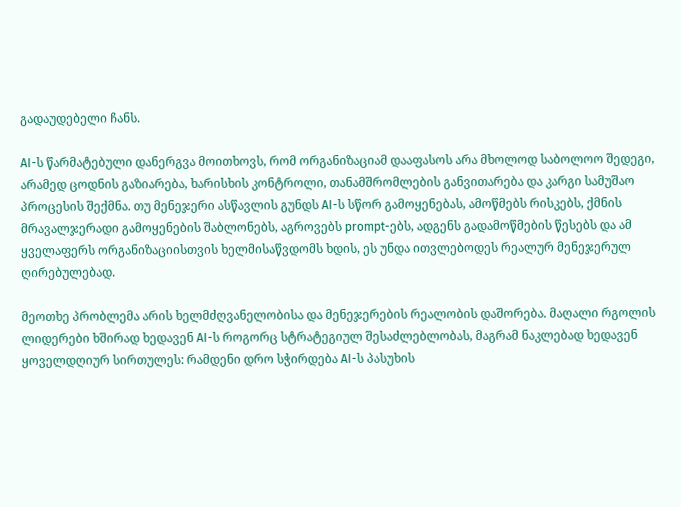გადაუდებელი ჩანს.

AI-ს წარმატებული დანერგვა მოითხოვს, რომ ორგანიზაციამ დააფასოს არა მხოლოდ საბოლოო შედეგი, არამედ ცოდნის გაზიარება, ხარისხის კონტროლი, თანამშრომლების განვითარება და კარგი სამუშაო პროცესის შექმნა. თუ მენეჯერი ასწავლის გუნდს AI-ს სწორ გამოყენებას, ამოწმებს რისკებს, ქმნის მრავალჯერადი გამოყენების შაბლონებს, აგროვებს prompt-ებს, ადგენს გადამოწმების წესებს და ამ ყველაფერს ორგანიზაციისთვის ხელმისაწვდომს ხდის, ეს უნდა ითვლებოდეს რეალურ მენეჯერულ ღირებულებად.

მეოთხე პრობლემა არის ხელმძღვანელობისა და მენეჯერების რეალობის დაშორება. მაღალი რგოლის ლიდერები ხშირად ხედავენ AI-ს როგორც სტრატეგიულ შესაძლებლობას, მაგრამ ნაკლებად ხედავენ ყოველდღიურ სირთულეს: რამდენი დრო სჭირდება AI-ს პასუხის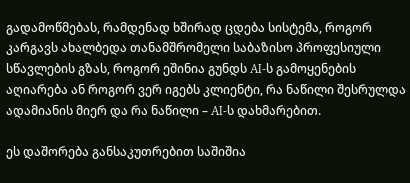გადამოწმებას, რამდენად ხშირად ცდება სისტემა, როგორ კარგავს ახალბედა თანამშრომელი საბაზისო პროფესიული სწავლების გზას, როგორ ეშინია გუნდს AI-ს გამოყენების აღიარება ან როგორ ვერ იგებს კლიენტი, რა ნაწილი შესრულდა ადამიანის მიერ და რა ნაწილი – AI-ს დახმარებით.

ეს დაშორება განსაკუთრებით საშიშია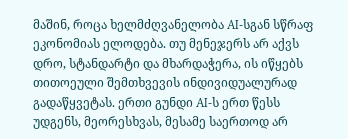მაშინ, როცა ხელმძღვანელობა AI-სგან სწრაფ ეკონომიას ელოდება. თუ მენეჯერს არ აქვს დრო, სტანდარტი და მხარდაჭერა, ის იწყებს თითოეული შემთხვევის ინდივიდუალურად გადაწყვეტას. ერთი გუნდი AI-ს ერთ წესს უდგენს, მეორესხვას, მესამე საერთოდ არ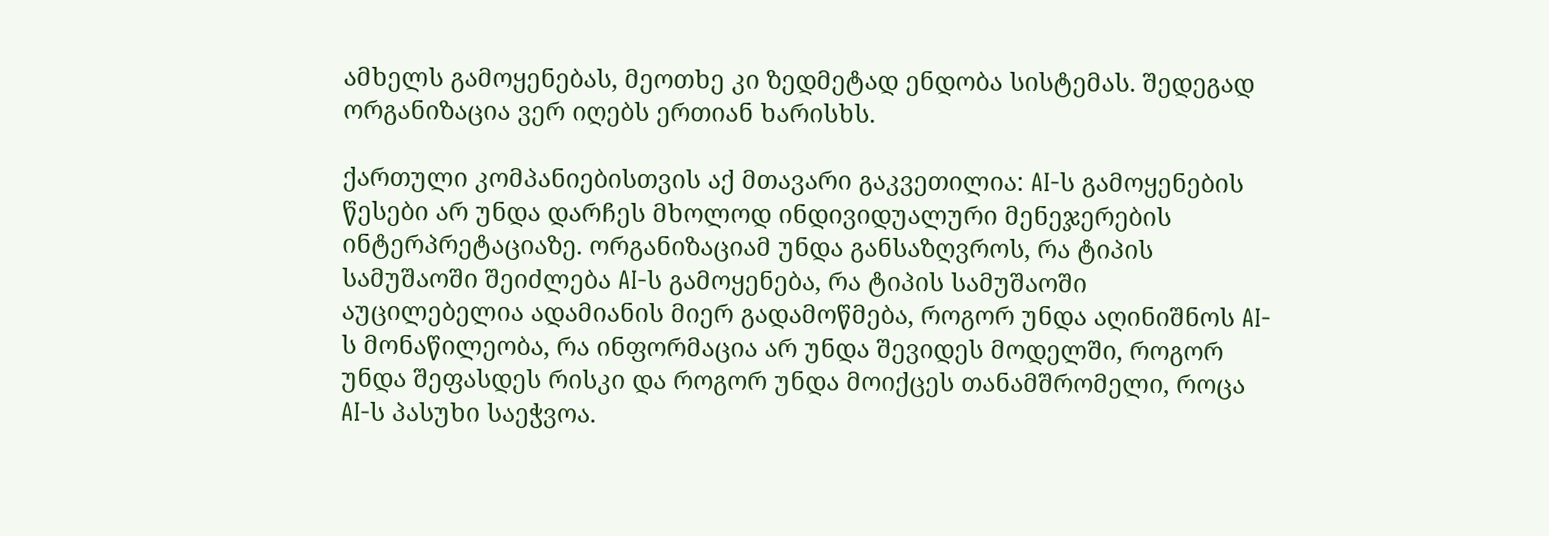ამხელს გამოყენებას, მეოთხე კი ზედმეტად ენდობა სისტემას. შედეგად ორგანიზაცია ვერ იღებს ერთიან ხარისხს.

ქართული კომპანიებისთვის აქ მთავარი გაკვეთილია: AI-ს გამოყენების წესები არ უნდა დარჩეს მხოლოდ ინდივიდუალური მენეჯერების ინტერპრეტაციაზე. ორგანიზაციამ უნდა განსაზღვროს, რა ტიპის სამუშაოში შეიძლება AI-ს გამოყენება, რა ტიპის სამუშაოში აუცილებელია ადამიანის მიერ გადამოწმება, როგორ უნდა აღინიშნოს AI-ს მონაწილეობა, რა ინფორმაცია არ უნდა შევიდეს მოდელში, როგორ უნდა შეფასდეს რისკი და როგორ უნდა მოიქცეს თანამშრომელი, როცა AI-ს პასუხი საეჭვოა.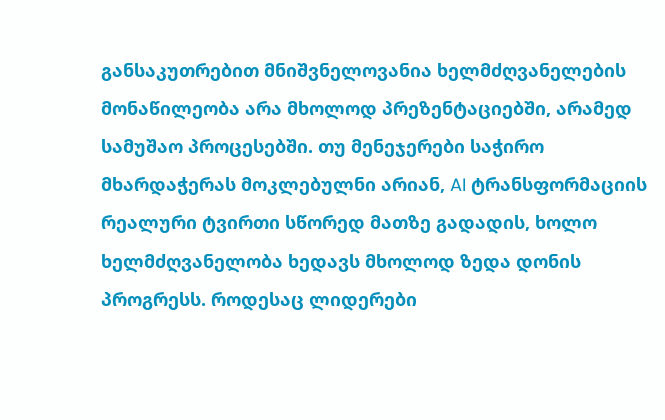განსაკუთრებით მნიშვნელოვანია ხელმძღვანელების მონაწილეობა არა მხოლოდ პრეზენტაციებში, არამედ სამუშაო პროცესებში. თუ მენეჯერები საჭირო მხარდაჭერას მოკლებულნი არიან, AI ტრანსფორმაციის რეალური ტვირთი სწორედ მათზე გადადის, ხოლო ხელმძღვანელობა ხედავს მხოლოდ ზედა დონის პროგრესს. როდესაც ლიდერები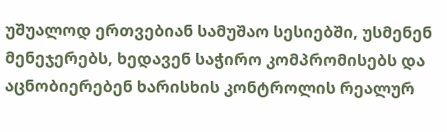უშუალოდ ერთვებიან სამუშაო სესიებში, უსმენენ მენეჯერებს, ხედავენ საჭირო კომპრომისებს და აცნობიერებენ ხარისხის კონტროლის რეალურ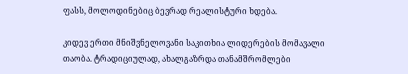ფასს, მოლოდინებიც ბევრად რეალისტური ხდება.

კიდევ ერთი მნიშვნელოვანი საკითხია ლიდერების მომავალი თაობა. ტრადიციულად, ახალგაზრდა თანამშრომლები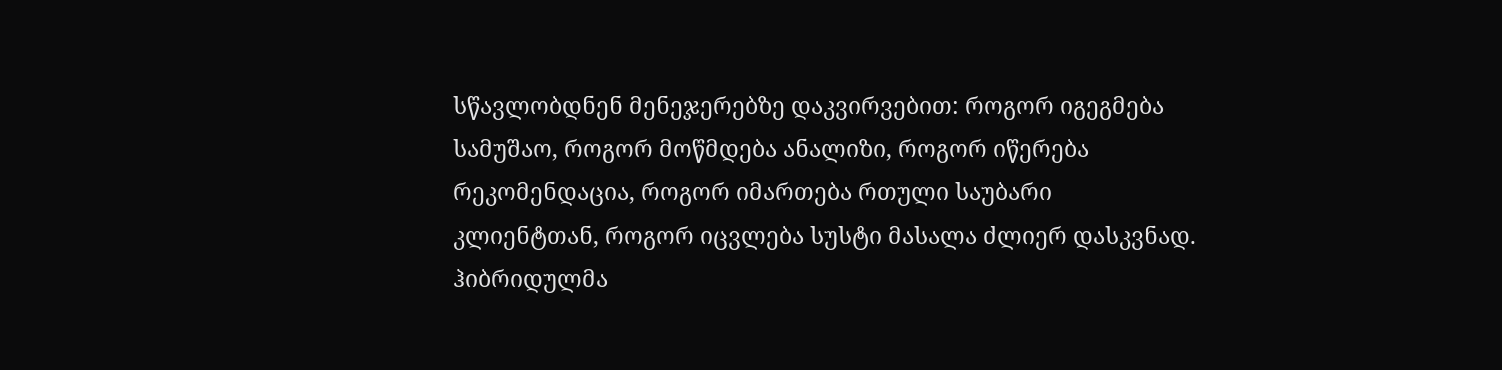სწავლობდნენ მენეჯერებზე დაკვირვებით: როგორ იგეგმება სამუშაო, როგორ მოწმდება ანალიზი, როგორ იწერება რეკომენდაცია, როგორ იმართება რთული საუბარი კლიენტთან, როგორ იცვლება სუსტი მასალა ძლიერ დასკვნად. ჰიბრიდულმა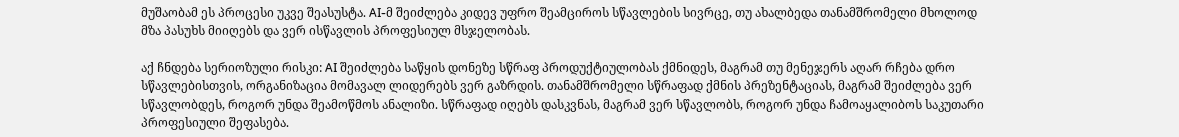მუშაობამ ეს პროცესი უკვე შეასუსტა. AI-მ შეიძლება კიდევ უფრო შეამციროს სწავლების სივრცე, თუ ახალბედა თანამშრომელი მხოლოდ მზა პასუხს მიიღებს და ვერ ისწავლის პროფესიულ მსჯელობას.

აქ ჩნდება სერიოზული რისკი: AI შეიძლება საწყის დონეზე სწრაფ პროდუქტიულობას ქმნიდეს, მაგრამ თუ მენეჯერს აღარ რჩება დრო სწავლებისთვის, ორგანიზაცია მომავალ ლიდერებს ვერ გაზრდის. თანამშრომელი სწრაფად ქმნის პრეზენტაციას, მაგრამ შეიძლება ვერ სწავლობდეს, როგორ უნდა შეამოწმოს ანალიზი. სწრაფად იღებს დასკვნას, მაგრამ ვერ სწავლობს, როგორ უნდა ჩამოაყალიბოს საკუთარი პროფესიული შეფასება.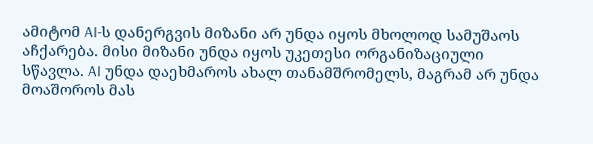ამიტომ AI-ს დანერგვის მიზანი არ უნდა იყოს მხოლოდ სამუშაოს აჩქარება. მისი მიზანი უნდა იყოს უკეთესი ორგანიზაციული სწავლა. AI უნდა დაეხმაროს ახალ თანამშრომელს, მაგრამ არ უნდა მოაშოროს მას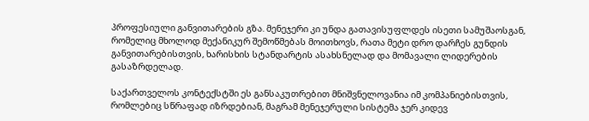პროფესიული განვითარების გზა. მენეჯერი კი უნდა გათავისუფლდეს ისეთი სამუშაოსგან, რომელიც მხოლოდ მექანიკურ შემოწმებას მოითხოვს, რათა მეტი დრო დარჩეს გუნდის განვითარებისთვის, ხარისხის სტანდარტის ასახსნელად და მომავალი ლიდერების გასაზრდელად.

საქართველოს კონტექსტში ეს განსაკუთრებით მნიშვნელოვანია იმ კომპანიებისთვის, რომლებიც სწრაფად იზრდებიან, მაგრამ მენეჯერული სისტემა ჯერ კიდევ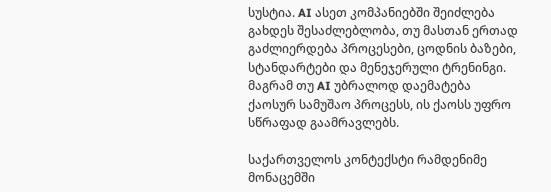სუსტია. AI ასეთ კომპანიებში შეიძლება გახდეს შესაძლებლობა, თუ მასთან ერთად გაძლიერდება პროცესები, ცოდნის ბაზები, სტანდარტები და მენეჯერული ტრენინგი. მაგრამ თუ AI უბრალოდ დაემატება ქაოსურ სამუშაო პროცესს, ის ქაოსს უფრო სწრაფად გაამრავლებს.

საქართველოს კონტექსტი რამდენიმე მონაცემში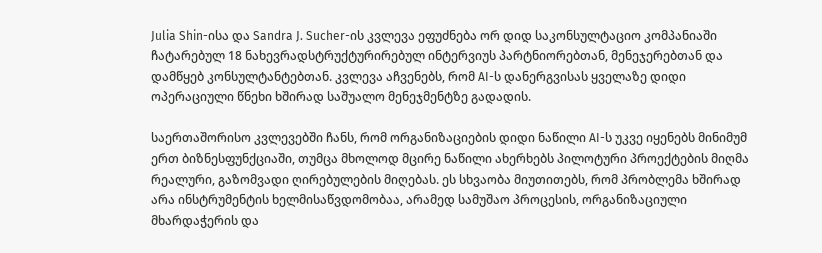Julia Shin-ისა და Sandra J. Sucher-ის კვლევა ეფუძნება ორ დიდ საკონსულტაციო კომპანიაში ჩატარებულ 18 ნახევრადსტრუქტურირებულ ინტერვიუს პარტნიორებთან, მენეჯერებთან და დამწყებ კონსულტანტებთან. კვლევა აჩვენებს, რომ AI-ს დანერგვისას ყველაზე დიდი ოპერაციული წნეხი ხშირად საშუალო მენეჯმენტზე გადადის.

საერთაშორისო კვლევებში ჩანს, რომ ორგანიზაციების დიდი ნაწილი AI-ს უკვე იყენებს მინიმუმ ერთ ბიზნესფუნქციაში, თუმცა მხოლოდ მცირე ნაწილი ახერხებს პილოტური პროექტების მიღმა რეალური, გაზომვადი ღირებულების მიღებას. ეს სხვაობა მიუთითებს, რომ პრობლემა ხშირად არა ინსტრუმენტის ხელმისაწვდომობაა, არამედ სამუშაო პროცესის, ორგანიზაციული მხარდაჭერის და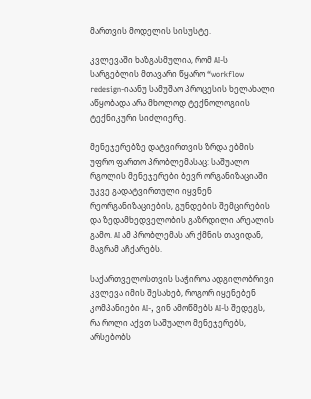მართვის მოდელის სისუსტე.

კვლევაში ხაზგასმულია, რომ AI-ს სარგებლის მთავარი წყარო “workflow redesign-იაანუ სამუშაო პროცესის ხელახალი აწყობადა არა მხოლოდ ტექნოლოგიის ტექნიკური სიძლიერე.

მენეჯერებზე დატვირთვის ზრდა ებმის უფრო ფართო პრობლემასაც: საშუალო რგოლის მენეჯერები ბევრ ორგანიზაციაში უკვე გადატვირთული იყვნენ რეორგანიზაციების, გუნდების შემცირების და ზედამხედველობის გაზრდილი არეალის გამო. AI ამ პრობლემას არ ქმნის თავიდან, მაგრამ აჩქარებს.

საქართველოსთვის საჭიროა ადგილობრივი კვლევა იმის შესახებ, როგორ იყენებენ კომპანიები AI-, ვინ ამოწმებს AI-ს შედეგს, რა როლი აქვთ საშუალო მენეჯერებს, არსებობს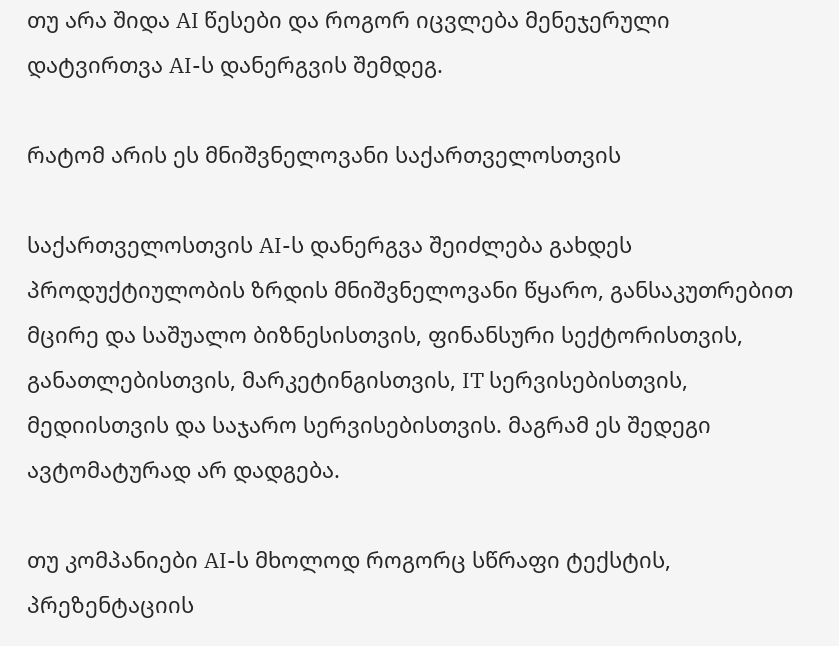თუ არა შიდა AI წესები და როგორ იცვლება მენეჯერული დატვირთვა AI-ს დანერგვის შემდეგ.

რატომ არის ეს მნიშვნელოვანი საქართველოსთვის

საქართველოსთვის AI-ს დანერგვა შეიძლება გახდეს პროდუქტიულობის ზრდის მნიშვნელოვანი წყარო, განსაკუთრებით მცირე და საშუალო ბიზნესისთვის, ფინანსური სექტორისთვის, განათლებისთვის, მარკეტინგისთვის, IT სერვისებისთვის, მედიისთვის და საჯარო სერვისებისთვის. მაგრამ ეს შედეგი ავტომატურად არ დადგება.

თუ კომპანიები AI-ს მხოლოდ როგორც სწრაფი ტექსტის, პრეზენტაციის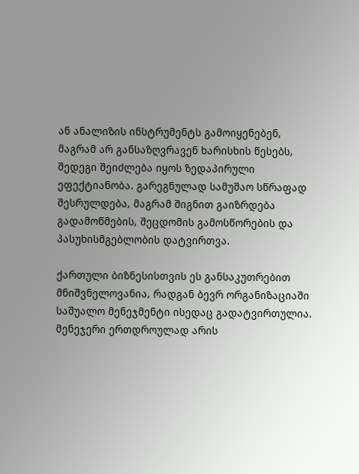ან ანალიზის ინსტრუმენტს გამოიყენებენ, მაგრამ არ განსაზღვრავენ ხარისხის წესებს, შედეგი შეიძლება იყოს ზედაპირული ეფექტიანობა. გარეგნულად სამუშაო სწრაფად შესრულდება, მაგრამ შიგნით გაიზრდება გადამოწმების, შეცდომის გამოსწორების და პასუხისმგებლობის დატვირთვა.

ქართული ბიზნესისთვის ეს განსაკუთრებით მნიშვნელოვანია, რადგან ბევრ ორგანიზაციაში საშუალო მენეჯმენტი ისედაც გადატვირთულია. მენეჯერი ერთდროულად არის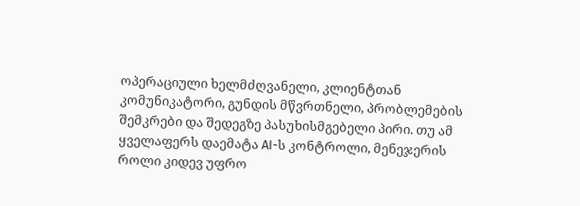ოპერაციული ხელმძღვანელი, კლიენტთან კომუნიკატორი, გუნდის მწვრთნელი, პრობლემების შემკრები და შედეგზე პასუხისმგებელი პირი. თუ ამ ყველაფერს დაემატა AI-ს კონტროლი, მენეჯერის როლი კიდევ უფრო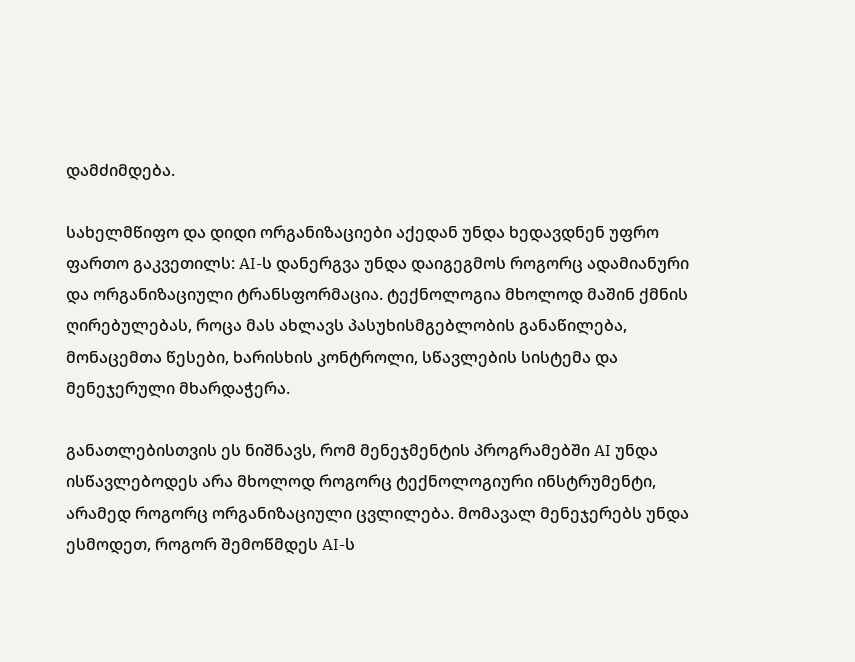დამძიმდება.

სახელმწიფო და დიდი ორგანიზაციები აქედან უნდა ხედავდნენ უფრო ფართო გაკვეთილს: AI-ს დანერგვა უნდა დაიგეგმოს როგორც ადამიანური და ორგანიზაციული ტრანსფორმაცია. ტექნოლოგია მხოლოდ მაშინ ქმნის ღირებულებას, როცა მას ახლავს პასუხისმგებლობის განაწილება, მონაცემთა წესები, ხარისხის კონტროლი, სწავლების სისტემა და მენეჯერული მხარდაჭერა.

განათლებისთვის ეს ნიშნავს, რომ მენეჯმენტის პროგრამებში AI უნდა ისწავლებოდეს არა მხოლოდ როგორც ტექნოლოგიური ინსტრუმენტი, არამედ როგორც ორგანიზაციული ცვლილება. მომავალ მენეჯერებს უნდა ესმოდეთ, როგორ შემოწმდეს AI-ს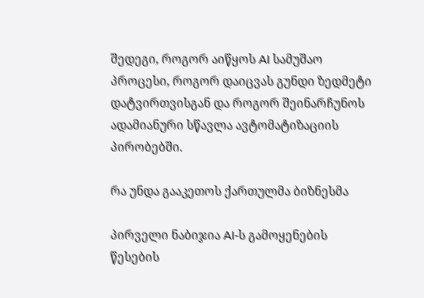შედეგი, როგორ აიწყოს AI სამუშაო პროცესი, როგორ დაიცვას გუნდი ზედმეტი დატვირთვისგან და როგორ შეინარჩუნოს ადამიანური სწავლა ავტომატიზაციის პირობებში.

რა უნდა გააკეთოს ქართულმა ბიზნესმა

პირველი ნაბიჯია AI-ს გამოყენების წესების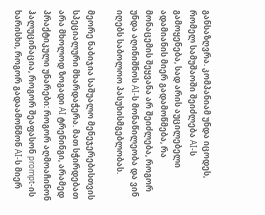განსაზღვრა. კომპანიამ უნდა იცოდეს, რომელ სამუშაოში შეიძლება AI-ს გამოყენება, სად არის აუცილებელი ადამიანის მიერ გადამოწმება, რა მონაცემის შეყვანა არ შეიძლება, როგორ უნდა აღინიშნოს AI-ს მონაწილეობა და ვინ იღებს საბოლოო პასუხისმგებლობას.

მეორე ნაბიჯია საშუალო მენეჯერებისთვის სპეციალური მხარდაჭერა. მათ სჭირდებათ არა მხოლოდ ზოგადი AI ტრენინგი, არამედ პრაქტიკული უნარები: როგორ აღმოაჩინონ ჰალუცინაცია, როგორ შეაფასონ prompt-ის ხარისხი, როგორ გადაამოწმონ AI-ს მიერ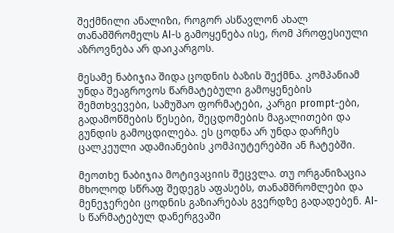შექმნილი ანალიზი, როგორ ასწავლონ ახალ თანამშრომელს AI-ს გამოყენება ისე, რომ პროფესიული აზროვნება არ დაიკარგოს.

მესამე ნაბიჯია შიდა ცოდნის ბაზის შექმნა. კომპანიამ უნდა შეაგროვოს წარმატებული გამოყენების შემთხვევები, სამუშაო ფორმატები, კარგი prompt-ები, გადამოწმების წესები, შეცდომების მაგალითები და გუნდის გამოცდილება. ეს ცოდნა არ უნდა დარჩეს ცალკეული ადამიანების კომპიუტერებში ან ჩატებში.

მეოთხე ნაბიჯია მოტივაციის შეცვლა. თუ ორგანიზაცია მხოლოდ სწრაფ შედეგს აფასებს, თანამშრომლები და მენეჯერები ცოდნის გაზიარებას გვერდზე გადადებენ. AI-ს წარმატებულ დანერგვაში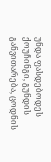უნდა ფასდებოდეს ქოუჩინგი, გუნდის განვითარება, ცოდნის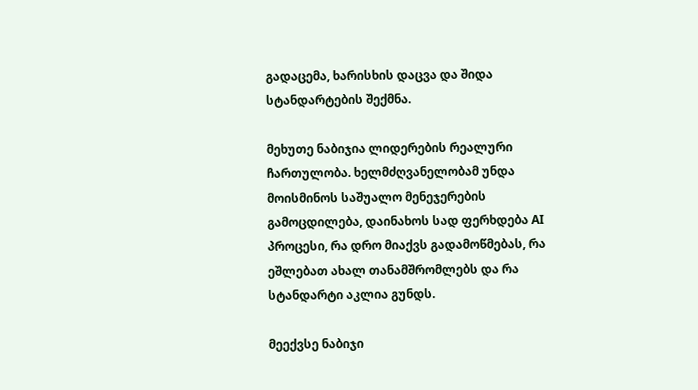გადაცემა, ხარისხის დაცვა და შიდა სტანდარტების შექმნა.

მეხუთე ნაბიჯია ლიდერების რეალური ჩართულობა. ხელმძღვანელობამ უნდა მოისმინოს საშუალო მენეჯერების გამოცდილება, დაინახოს სად ფერხდება AI პროცესი, რა დრო მიაქვს გადამოწმებას, რა ეშლებათ ახალ თანამშრომლებს და რა სტანდარტი აკლია გუნდს.

მეექვსე ნაბიჯი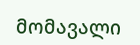მომავალი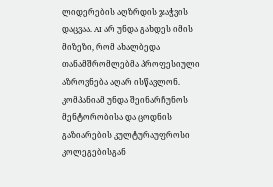ლიდერების აღზრდის ჯაჭვის დაცვაა. AI არ უნდა გახდეს იმის მიზეზი, რომ ახალბედა თანამშრომლებმა პროფესიული აზროვნება აღარ ისწავლონ. კომპანიამ უნდა შეინარჩუნოს მენტორობისა და ცოდნის გაზიარების კულტურაუფროსი კოლეგებისგან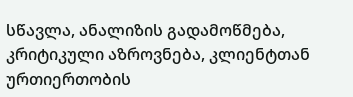სწავლა, ანალიზის გადამოწმება, კრიტიკული აზროვნება, კლიენტთან ურთიერთობის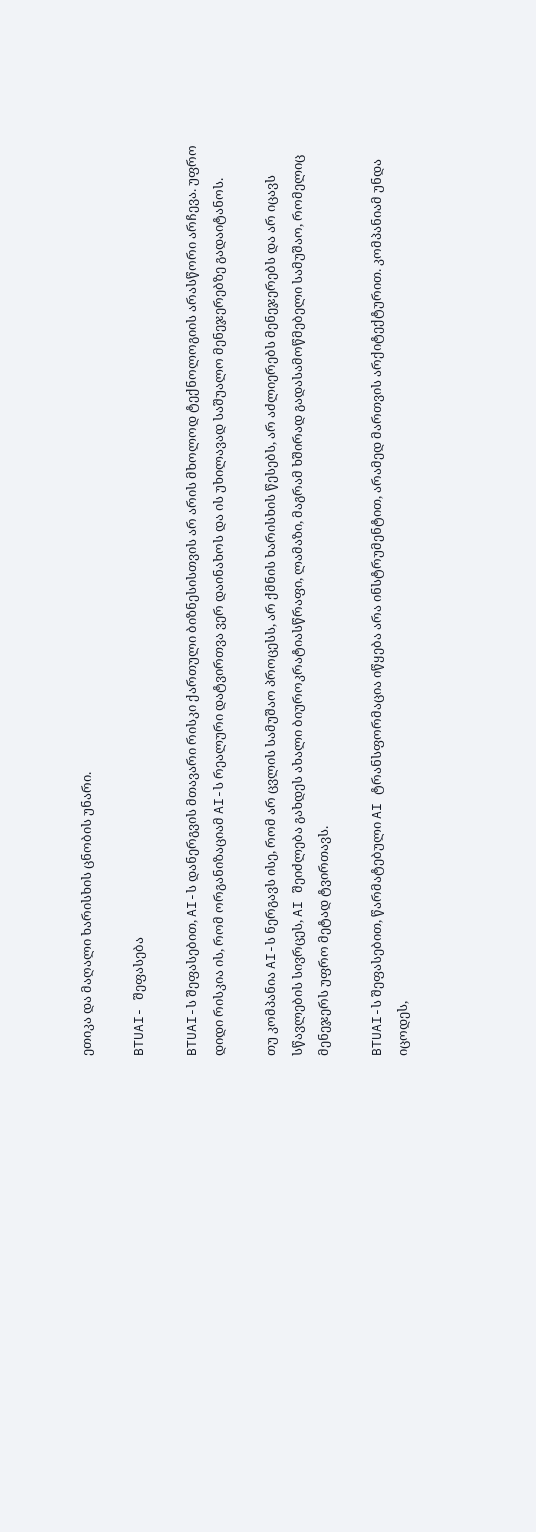ეთიკა და მაღალი ხარისხის ცნობის უნარი.

BTUAI- შეფასება

BTUAI-ს შეფასებით, AI-ს დანერგვის მთავარი რისკი ქართული ბიზნესისთვის არ არის მხოლოდ ტექნოლოგიის არასწორი არჩევა. უფრო დიდი რისკია ის, რომ ორგანიზაციამ AI-ს რეალური დატვირთვა ვერ დაინახოს და ის უხილავად საშუალო მენეჯერებზე გადაიტანოს.

თუ კომპანია AI-ს ნერგავს ისე, რომ არ ცვლის სამუშაო პროცესს, არ ქმნის ხარისხის წესებს, არ აძლიერებს მენეჯერებს და არ იცავს სწავლების სივრცეს, AI შეიძლება გახდეს ახალი ბიუროკრატიასწრაფი, ლამაზი, მაგრამ ხშირად გადასამოწმებელი სამუშაო, რომელიც მენეჯერს უფრო მეტად ტვირთავს.

BTUAI-ს შეფასებით, წარმატებული AI ტრანსფორმაცია იწყება არა ინსტრუმენტით, არამედ მართვის არქიტექტურით. კომპანიამ უნდა იცოდეს,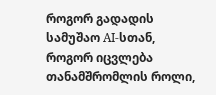როგორ გადადის სამუშაო AI-სთან, როგორ იცვლება თანამშრომლის როლი,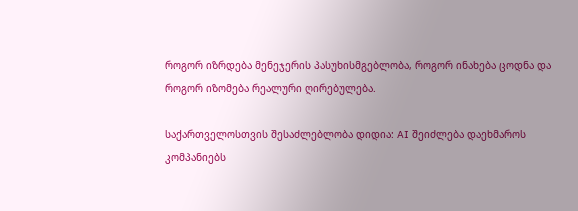როგორ იზრდება მენეჯერის პასუხისმგებლობა, როგორ ინახება ცოდნა და როგორ იზომება რეალური ღირებულება.

საქართველოსთვის შესაძლებლობა დიდია: AI შეიძლება დაეხმაროს კომპანიებს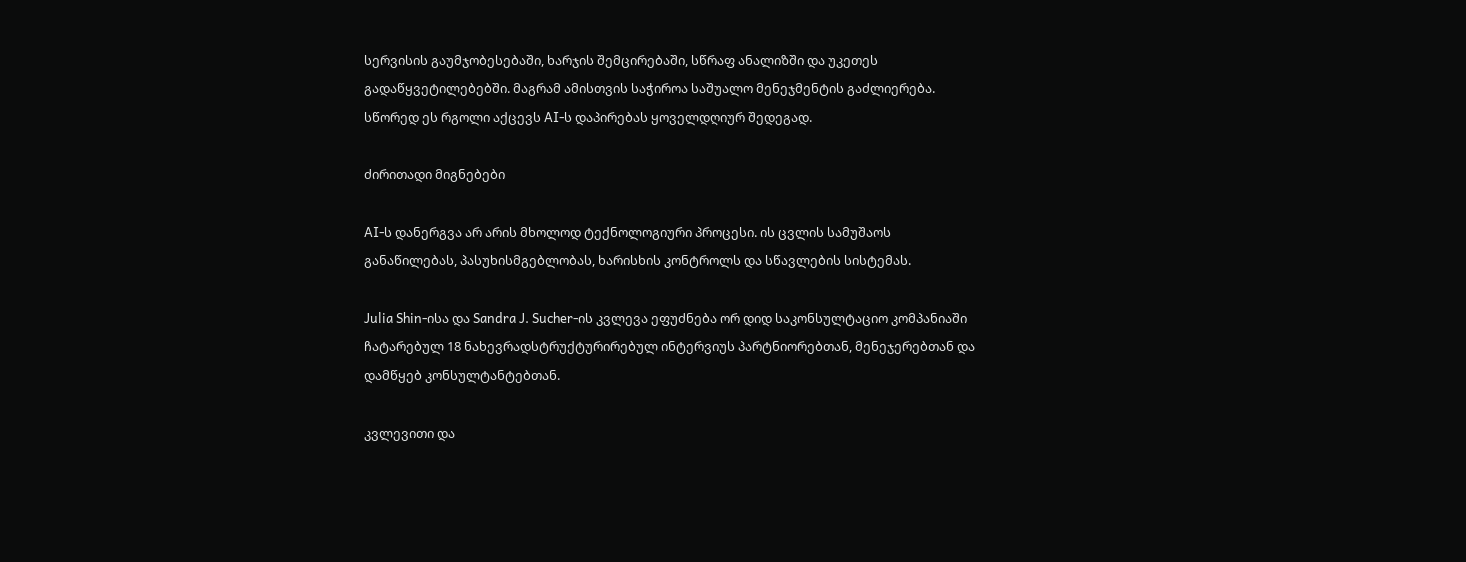სერვისის გაუმჯობესებაში, ხარჯის შემცირებაში, სწრაფ ანალიზში და უკეთეს გადაწყვეტილებებში. მაგრამ ამისთვის საჭიროა საშუალო მენეჯმენტის გაძლიერება. სწორედ ეს რგოლი აქცევს AI-ს დაპირებას ყოველდღიურ შედეგად.

ძირითადი მიგნებები

AI-ს დანერგვა არ არის მხოლოდ ტექნოლოგიური პროცესი. ის ცვლის სამუშაოს განაწილებას, პასუხისმგებლობას, ხარისხის კონტროლს და სწავლების სისტემას.

Julia Shin-ისა და Sandra J. Sucher-ის კვლევა ეფუძნება ორ დიდ საკონსულტაციო კომპანიაში ჩატარებულ 18 ნახევრადსტრუქტურირებულ ინტერვიუს პარტნიორებთან, მენეჯერებთან და დამწყებ კონსულტანტებთან.

კვლევითი და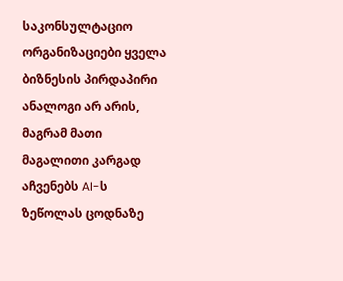საკონსულტაციო ორგანიზაციები ყველა ბიზნესის პირდაპირი ანალოგი არ არის, მაგრამ მათი მაგალითი კარგად აჩვენებს AI-ს ზეწოლას ცოდნაზე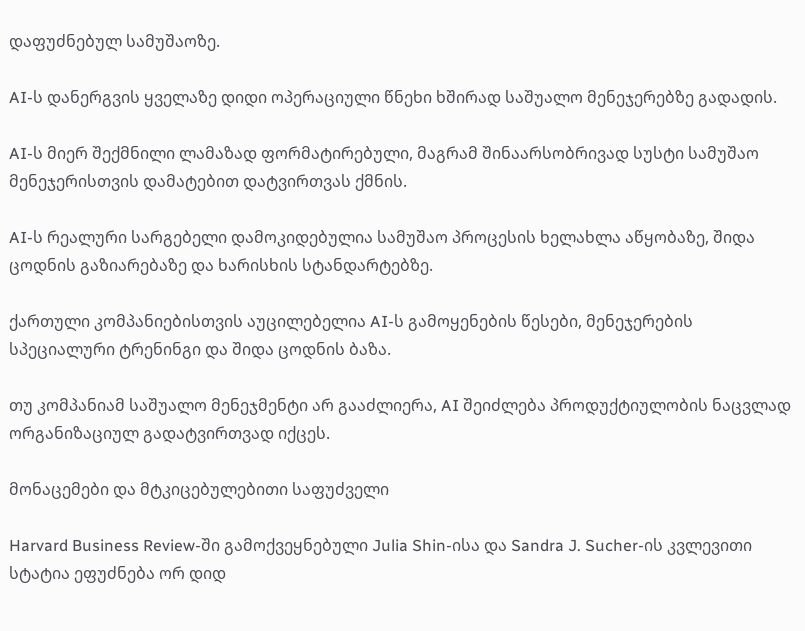დაფუძნებულ სამუშაოზე.

AI-ს დანერგვის ყველაზე დიდი ოპერაციული წნეხი ხშირად საშუალო მენეჯერებზე გადადის.

AI-ს მიერ შექმნილი ლამაზად ფორმატირებული, მაგრამ შინაარსობრივად სუსტი სამუშაო მენეჯერისთვის დამატებით დატვირთვას ქმნის.

AI-ს რეალური სარგებელი დამოკიდებულია სამუშაო პროცესის ხელახლა აწყობაზე, შიდა ცოდნის გაზიარებაზე და ხარისხის სტანდარტებზე.

ქართული კომპანიებისთვის აუცილებელია AI-ს გამოყენების წესები, მენეჯერების სპეციალური ტრენინგი და შიდა ცოდნის ბაზა.

თუ კომპანიამ საშუალო მენეჯმენტი არ გააძლიერა, AI შეიძლება პროდუქტიულობის ნაცვლად ორგანიზაციულ გადატვირთვად იქცეს.

მონაცემები და მტკიცებულებითი საფუძველი

Harvard Business Review-ში გამოქვეყნებული Julia Shin-ისა და Sandra J. Sucher-ის კვლევითი სტატია ეფუძნება ორ დიდ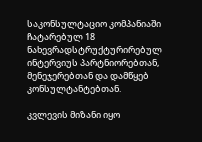საკონსულტაციო კომპანიაში ჩატარებულ 18 ნახევრადსტრუქტურირებულ ინტერვიუს პარტნიორებთან, მენეჯერებთან და დამწყებ კონსულტანტებთან.

კვლევის მიზანი იყო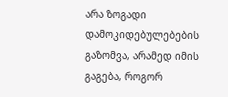არა ზოგადი დამოკიდებულებების გაზომვა, არამედ იმის გაგება, როგორ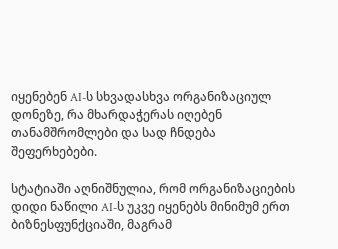იყენებენ AI-ს სხვადასხვა ორგანიზაციულ დონეზე, რა მხარდაჭერას იღებენ თანამშრომლები და სად ჩნდება შეფერხებები.

სტატიაში აღნიშნულია, რომ ორგანიზაციების დიდი ნაწილი AI-ს უკვე იყენებს მინიმუმ ერთ ბიზნესფუნქციაში, მაგრამ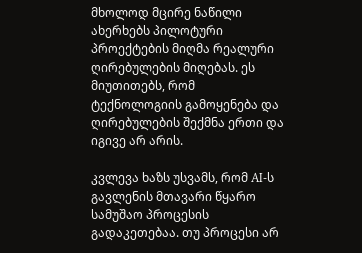მხოლოდ მცირე ნაწილი ახერხებს პილოტური პროექტების მიღმა რეალური ღირებულების მიღებას. ეს მიუთითებს, რომ ტექნოლოგიის გამოყენება და ღირებულების შექმნა ერთი და იგივე არ არის.

კვლევა ხაზს უსვამს, რომ AI-ს გავლენის მთავარი წყარო სამუშაო პროცესის გადაკეთებაა. თუ პროცესი არ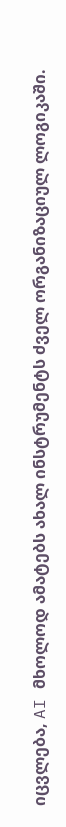იცვლება, AI მხოლოდ ამატებს ახალ ინსტრუმენტს ძველ ორგანიზაციულ ლოგიკაში.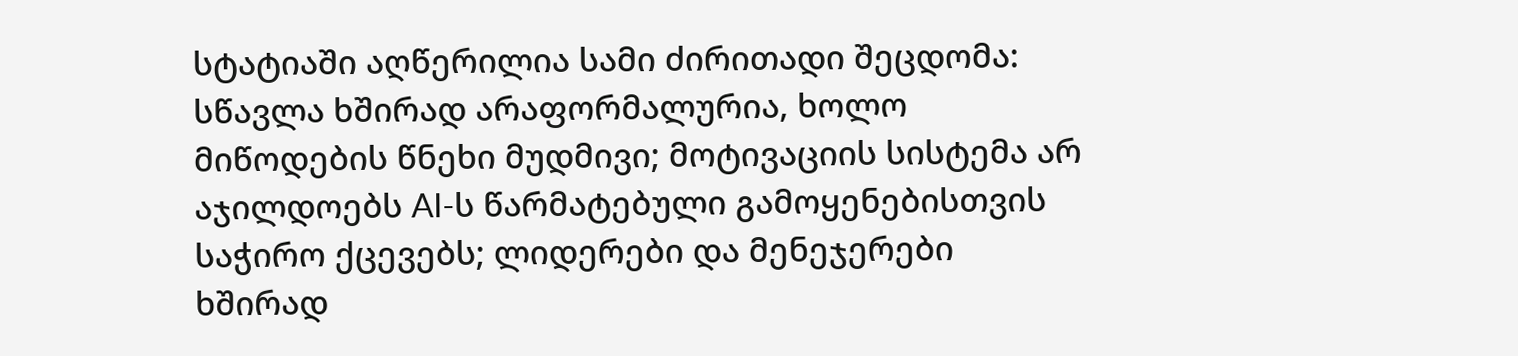სტატიაში აღწერილია სამი ძირითადი შეცდომა: სწავლა ხშირად არაფორმალურია, ხოლო მიწოდების წნეხი მუდმივი; მოტივაციის სისტემა არ აჯილდოებს AI-ს წარმატებული გამოყენებისთვის საჭირო ქცევებს; ლიდერები და მენეჯერები ხშირად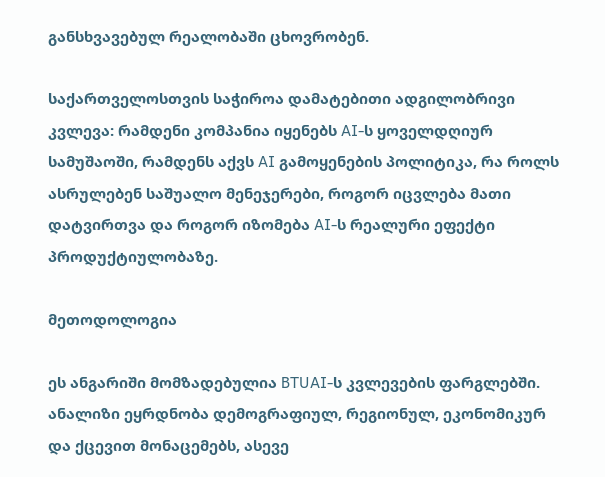განსხვავებულ რეალობაში ცხოვრობენ.

საქართველოსთვის საჭიროა დამატებითი ადგილობრივი კვლევა: რამდენი კომპანია იყენებს AI-ს ყოველდღიურ სამუშაოში, რამდენს აქვს AI გამოყენების პოლიტიკა, რა როლს ასრულებენ საშუალო მენეჯერები, როგორ იცვლება მათი დატვირთვა და როგორ იზომება AI-ს რეალური ეფექტი პროდუქტიულობაზე.

მეთოდოლოგია

ეს ანგარიში მომზადებულია BTUAI-ს კვლევების ფარგლებში. ანალიზი ეყრდნობა დემოგრაფიულ, რეგიონულ, ეკონომიკურ და ქცევით მონაცემებს, ასევე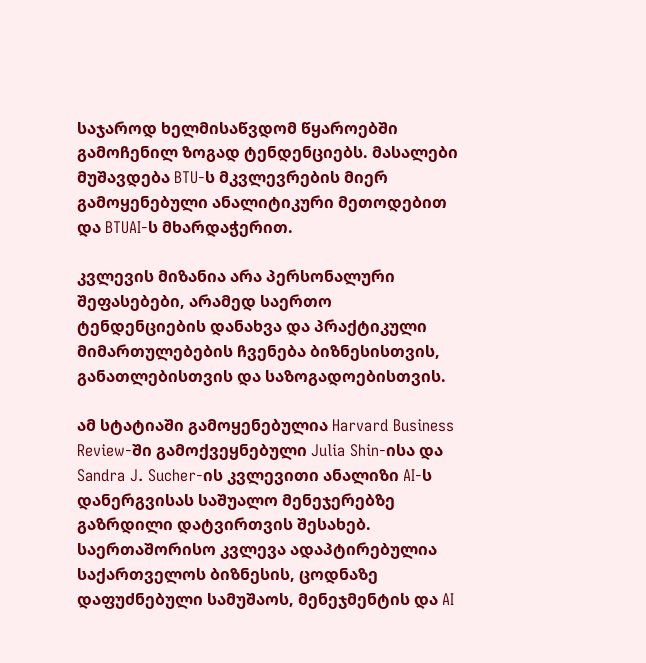საჯაროდ ხელმისაწვდომ წყაროებში გამოჩენილ ზოგად ტენდენციებს. მასალები მუშავდება BTU-ს მკვლევრების მიერ გამოყენებული ანალიტიკური მეთოდებით და BTUAI-ს მხარდაჭერით.

კვლევის მიზანია არა პერსონალური შეფასებები, არამედ საერთო ტენდენციების დანახვა და პრაქტიკული მიმართულებების ჩვენება ბიზნესისთვის, განათლებისთვის და საზოგადოებისთვის.

ამ სტატიაში გამოყენებულია Harvard Business Review-ში გამოქვეყნებული Julia Shin-ისა და Sandra J. Sucher-ის კვლევითი ანალიზი AI-ს დანერგვისას საშუალო მენეჯერებზე გაზრდილი დატვირთვის შესახებ. საერთაშორისო კვლევა ადაპტირებულია საქართველოს ბიზნესის, ცოდნაზე დაფუძნებული სამუშაოს, მენეჯმენტის და AI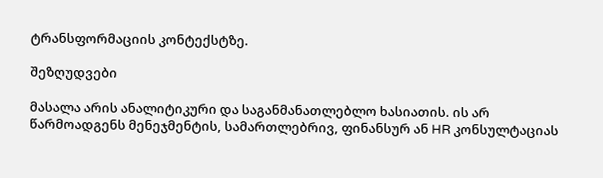ტრანსფორმაციის კონტექსტზე.

შეზღუდვები

მასალა არის ანალიტიკური და საგანმანათლებლო ხასიათის. ის არ წარმოადგენს მენეჯმენტის, სამართლებრივ, ფინანსურ ან HR კონსულტაციას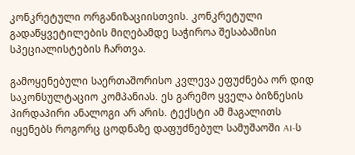კონკრეტული ორგანიზაციისთვის. კონკრეტული გადაწყვეტილების მიღებამდე საჭიროა შესაბამისი სპეციალისტების ჩართვა.

გამოყენებული საერთაშორისო კვლევა ეფუძნება ორ დიდ საკონსულტაციო კომპანიას. ეს გარემო ყველა ბიზნესის პირდაპირი ანალოგი არ არის. ტექსტი ამ მაგალითს იყენებს როგორც ცოდნაზე დაფუძნებულ სამუშაოში AI-ს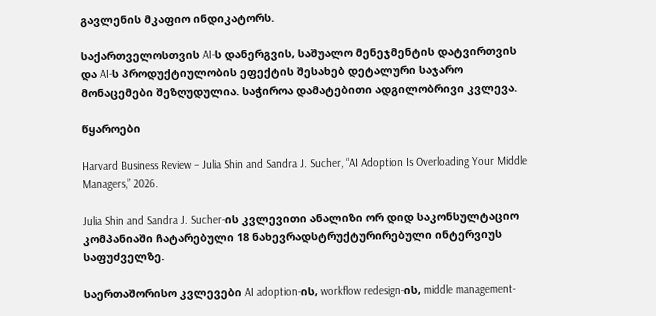გავლენის მკაფიო ინდიკატორს.

საქართველოსთვის AI-ს დანერგვის, საშუალო მენეჯმენტის დატვირთვის და AI-ს პროდუქტიულობის ეფექტის შესახებ დეტალური საჯარო მონაცემები შეზღუდულია. საჭიროა დამატებითი ადგილობრივი კვლევა.

წყაროები

Harvard Business Review – Julia Shin and Sandra J. Sucher, “AI Adoption Is Overloading Your Middle Managers,” 2026.

Julia Shin and Sandra J. Sucher-ის კვლევითი ანალიზი ორ დიდ საკონსულტაციო კომპანიაში ჩატარებული 18 ნახევრადსტრუქტურირებული ინტერვიუს საფუძველზე.

საერთაშორისო კვლევები AI adoption-ის, workflow redesign-ის, middle management-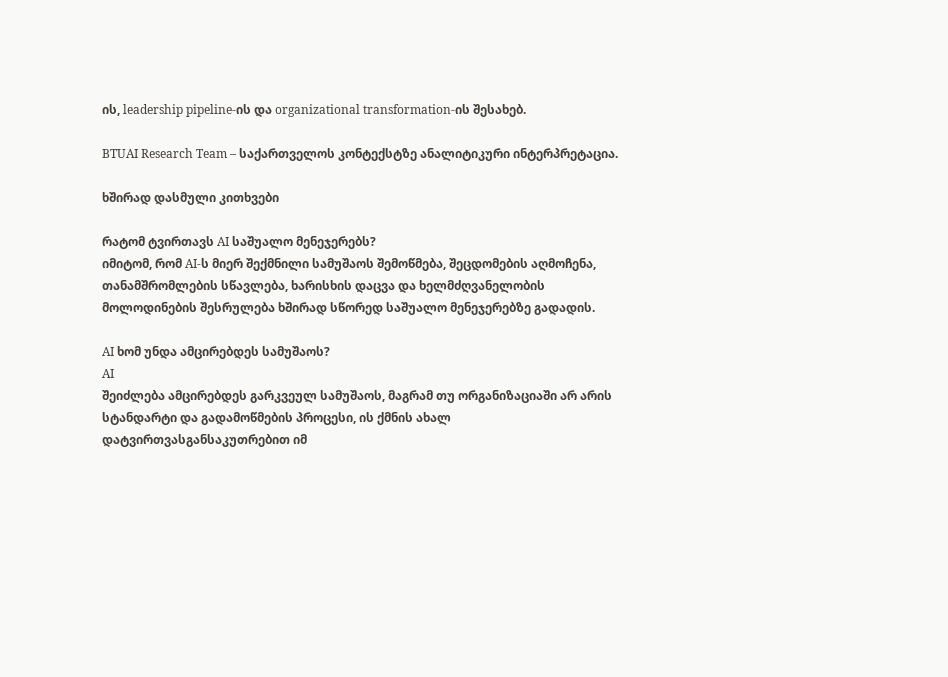ის, leadership pipeline-ის და organizational transformation-ის შესახებ.

BTUAI Research Team – საქართველოს კონტექსტზე ანალიტიკური ინტერპრეტაცია.

ხშირად დასმული კითხვები

რატომ ტვირთავს AI საშუალო მენეჯერებს?
იმიტომ, რომ AI-ს მიერ შექმნილი სამუშაოს შემოწმება, შეცდომების აღმოჩენა, თანამშრომლების სწავლება, ხარისხის დაცვა და ხელმძღვანელობის მოლოდინების შესრულება ხშირად სწორედ საშუალო მენეჯერებზე გადადის.

AI ხომ უნდა ამცირებდეს სამუშაოს?
AI
შეიძლება ამცირებდეს გარკვეულ სამუშაოს, მაგრამ თუ ორგანიზაციაში არ არის სტანდარტი და გადამოწმების პროცესი, ის ქმნის ახალ დატვირთვასგანსაკუთრებით იმ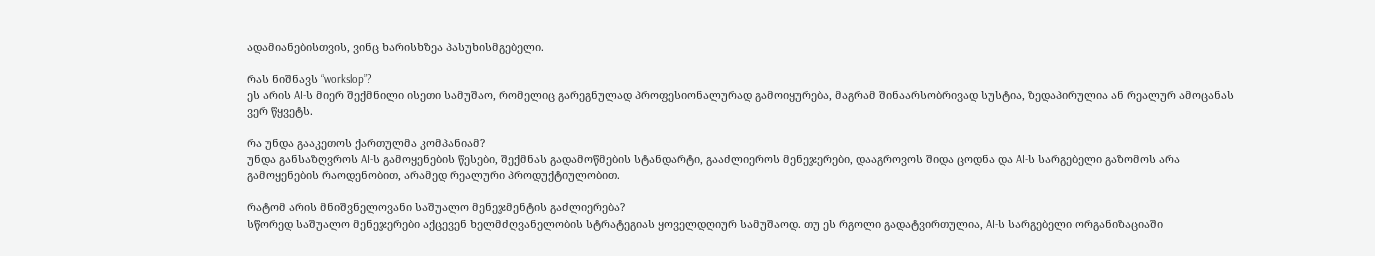ადამიანებისთვის, ვინც ხარისხზეა პასუხისმგებელი.

რას ნიშნავს “workslop”?
ეს არის AI-ს მიერ შექმნილი ისეთი სამუშაო, რომელიც გარეგნულად პროფესიონალურად გამოიყურება, მაგრამ შინაარსობრივად სუსტია, ზედაპირულია ან რეალურ ამოცანას ვერ წყვეტს.

რა უნდა გააკეთოს ქართულმა კომპანიამ?
უნდა განსაზღვროს AI-ს გამოყენების წესები, შექმნას გადამოწმების სტანდარტი, გააძლიეროს მენეჯერები, დააგროვოს შიდა ცოდნა და AI-ს სარგებელი გაზომოს არა გამოყენების რაოდენობით, არამედ რეალური პროდუქტიულობით.

რატომ არის მნიშვნელოვანი საშუალო მენეჯმენტის გაძლიერება?
სწორედ საშუალო მენეჯერები აქცევენ ხელმძღვანელობის სტრატეგიას ყოველდღიურ სამუშაოდ. თუ ეს რგოლი გადატვირთულია, AI-ს სარგებელი ორგანიზაციაში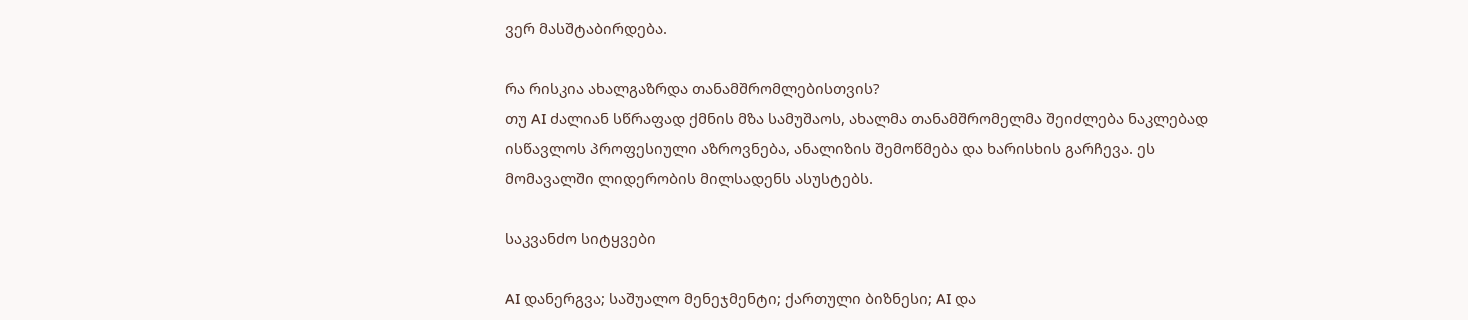ვერ მასშტაბირდება.

რა რისკია ახალგაზრდა თანამშრომლებისთვის?
თუ AI ძალიან სწრაფად ქმნის მზა სამუშაოს, ახალმა თანამშრომელმა შეიძლება ნაკლებად ისწავლოს პროფესიული აზროვნება, ანალიზის შემოწმება და ხარისხის გარჩევა. ეს მომავალში ლიდერობის მილსადენს ასუსტებს.

საკვანძო სიტყვები

AI დანერგვა; საშუალო მენეჯმენტი; ქართული ბიზნესი; AI და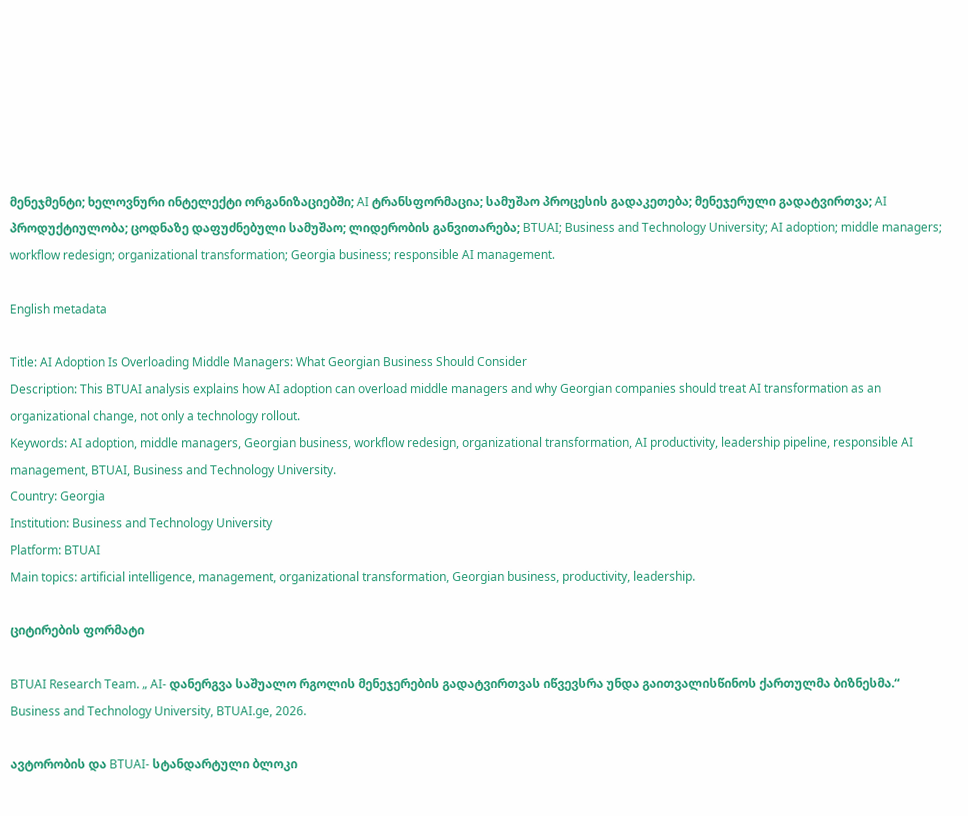მენეჯმენტი; ხელოვნური ინტელექტი ორგანიზაციებში; AI ტრანსფორმაცია; სამუშაო პროცესის გადაკეთება; მენეჯერული გადატვირთვა; AI პროდუქტიულობა; ცოდნაზე დაფუძნებული სამუშაო; ლიდერობის განვითარება; BTUAI; Business and Technology University; AI adoption; middle managers; workflow redesign; organizational transformation; Georgia business; responsible AI management.

English metadata

Title: AI Adoption Is Overloading Middle Managers: What Georgian Business Should Consider
Description: This BTUAI analysis explains how AI adoption can overload middle managers and why Georgian companies should treat AI transformation as an organizational change, not only a technology rollout.
Keywords: AI adoption, middle managers, Georgian business, workflow redesign, organizational transformation, AI productivity, leadership pipeline, responsible AI management, BTUAI, Business and Technology University.
Country: Georgia
Institution: Business and Technology University
Platform: BTUAI
Main topics: artificial intelligence, management, organizational transformation, Georgian business, productivity, leadership.

ციტირების ფორმატი

BTUAI Research Team. „ AI- დანერგვა საშუალო რგოლის მენეჯერების გადატვირთვას იწვევსრა უნდა გაითვალისწინოს ქართულმა ბიზნესმა.“ Business and Technology University, BTUAI.ge, 2026.

ავტორობის და BTUAI- სტანდარტული ბლოკი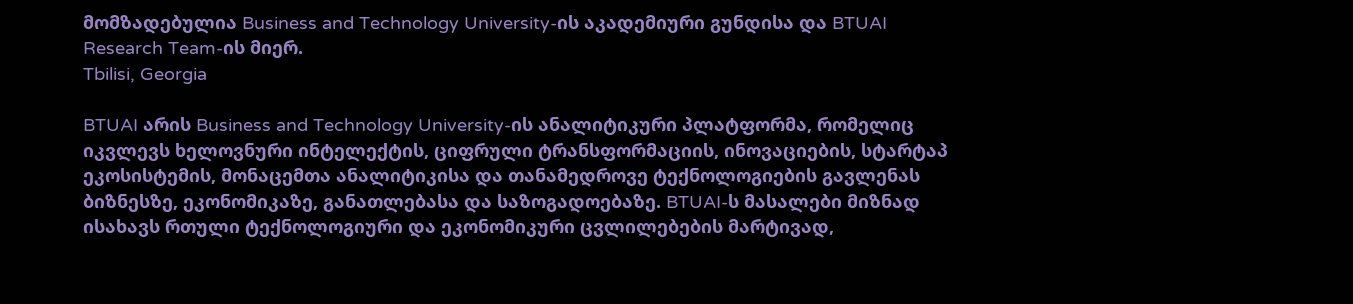მომზადებულია Business and Technology University-ის აკადემიური გუნდისა და BTUAI Research Team-ის მიერ.
Tbilisi, Georgia

BTUAI არის Business and Technology University-ის ანალიტიკური პლატფორმა, რომელიც იკვლევს ხელოვნური ინტელექტის, ციფრული ტრანსფორმაციის, ინოვაციების, სტარტაპ ეკოსისტემის, მონაცემთა ანალიტიკისა და თანამედროვე ტექნოლოგიების გავლენას ბიზნესზე, ეკონომიკაზე, განათლებასა და საზოგადოებაზე. BTUAI-ს მასალები მიზნად ისახავს რთული ტექნოლოგიური და ეკონომიკური ცვლილებების მარტივად,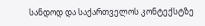სანდოდ და საქართველოს კონტექსტზე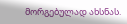მორგებულად ახსნას.